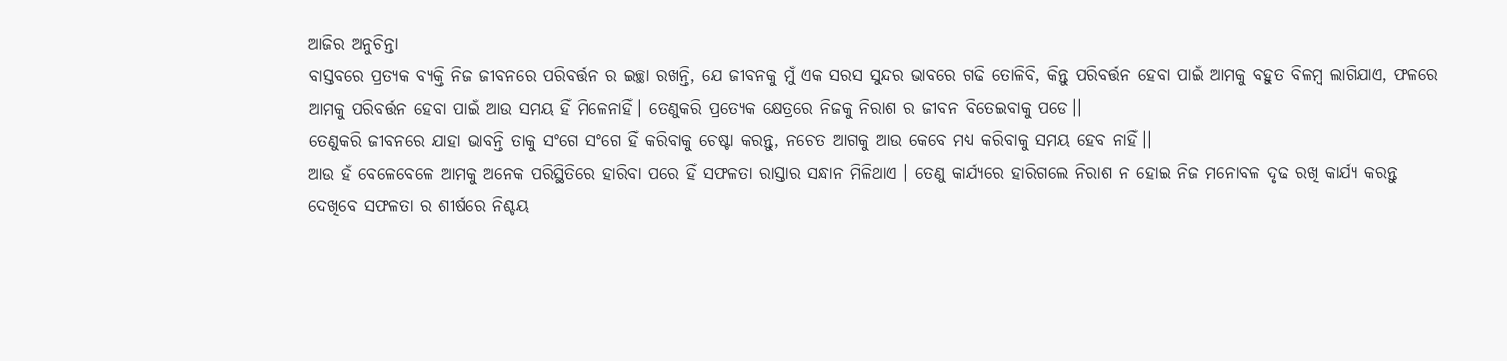ଆଜିର ଅନୁଚିନ୍ତା
ବାସ୍ତବରେ ପ୍ରତ୍ୟକ ବ୍ୟକ୍ତି ନିଜ ଜୀବନରେ ପରିବର୍ତ୍ତନ ର ଇଚ୍ଛା ରଖନ୍ତି, ଯେ ଜୀବନକୁ ମୁଁ ଏକ ସରସ ସୁନ୍ଦର ଭାବରେ ଗଢି ତୋଳିବି, କିନ୍ତୁ ପରିବର୍ତ୍ତନ ହେବା ପାଇଁ ଆମକୁ ବହୁତ ବିଳମ୍ବ ଲାଗିଯାଏ, ଫଳରେ ଆମକୁ ପରିବର୍ତ୍ତନ ହେବା ପାଇଁ ଆଉ ସମୟ ହିଁ ମିଳେନାହିଁ। ତେଣୁକରି ପ୍ରତ୍ୟେକ କ୍ଷେତ୍ରରେ ନିଜକୁ ନିରାଶ ର ଜୀବନ ବିତେଇବାକୁ ପଡେ।।
ତେଣୁକରି ଜୀବନରେ ଯାହା ଭାବନ୍ତି ତାକୁ ସଂଗେ ସଂଗେ ହିଁ କରିବାକୁ ଚେଷ୍ଟା କରନ୍ତୁ, ନଚେତ ଆଗକୁ ଆଉ କେବେ ମଧ୍ୟ କରିବାକୁ ସମୟ ହେବ ନାହିଁ।।
ଆଉ ହଁ ବେଳେବେଳେ ଆମକୁ ଅନେକ ପରିସ୍ଥିତିରେ ହାରିବା ପରେ ହିଁ ସଫଳତା ରାସ୍ତାର ସନ୍ଧାନ ମିଳିଥାଏ । ତେଣୁ କାର୍ଯ୍ୟରେ ହାରିଗଲେ ନିରାଶ ନ ହୋଇ ନିଜ ମନୋବଳ ଦୃଢ ରଖି କାର୍ଯ୍ୟ କରନ୍ତୁ ଦେଖିବେ ସଫଳତା ର ଶୀର୍ଷରେ ନିଶ୍ଚୟ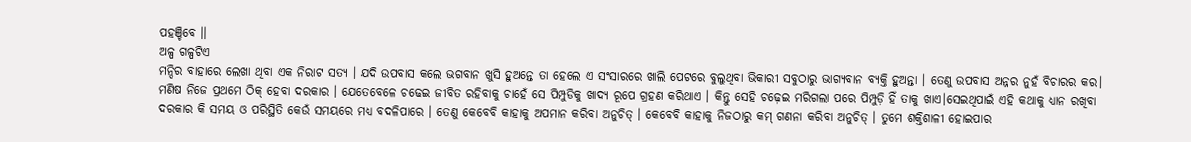ପହଞ୍ଚିବେ ।।
ଅଳ୍ପ ଗଳ୍ପଟିଏ
ମନ୍ଦିର ବାହାରେ ଲେଖା ଥିବା ଏକ ନିରାଟ ସତ୍ୟ । ଯଦି ଉପବାସ କଲେ ଭଗବାନ ଖୁସି ହୁଅନ୍ତେ ତା ହେଲେ ଏ ସଂସାରରେ ଖାଲି ପେଟରେ ବୁଲୁଥିବା ଭିକାରୀ ସବୁଠାରୁ ଭାଗ୍ୟବାନ ବ୍ୟକ୍ତି ହୁଅନ୍ତା । ତେଣୁ ଉପବାସ ଅନ୍ନର ନୁହଁ ବିଚାରର କର। ମଣିଷ ନିଜେ ପ୍ରଥମେ ଠିକ୍ ହେବା ଦରକାର । ଯେତେବେଳେ ଚଢେଇ ଜୀବିତ ରହିବାକୁ ଚାହେଁ ସେ ପିମ୍ପୁଡିକୁ ଖାଦ୍ୟ ରୂପେ ଗ୍ରହଣ କରିଥାଏ । କିନ୍ତୁ ସେହି ଚଢ଼େଇ ମରିଗଲା ପରେ ପିମ୍ପୁଡ଼ି ହିଁ ତାକୁ ଖାଏ।ସେଇଥିପାଇଁ ଏହି କଥାକୁ ଧ୍ୟାନ ରଖିବା ଦରକାର କି ସମୟ ଓ ପରିସ୍ଥିତି କେଉଁ ସମୟରେ ମଧ୍ୟ ବଦଳିପାରେ । ତେଣୁ କେବେବି କାହାକୁ ଅପମାନ କରିବା ଅନୁଚିତ୍ । କେବେବି କାହାକୁ ନିଜଠାରୁ କମ୍ ଗଣନା କରିବା ଅନୁଚିତ୍ । ତୁମେ ଶକ୍ତିଶାଳୀ ହୋଇପାର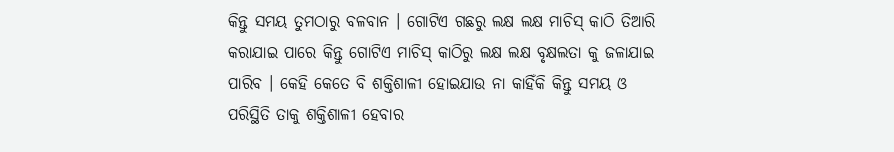କିନ୍ତୁ ସମୟ ତୁମଠାରୁ ବଳବାନ । ଗୋଟିଏ ଗଛରୁ ଲକ୍ଷ ଲକ୍ଷ ମାଚିସ୍ କାଠି ତିଆରି କରାଯାଇ ପାରେ କିନ୍ତୁ ଗୋଟିଏ ମାଚିସ୍ କାଠିରୁ ଲକ୍ଷ ଲକ୍ଷ ବୃକ୍ଷଲତା କୁ ଜଳାଯାଇ ପାରିବ । କେହି କେତେ ବି ଶକ୍ତିଶାଳୀ ହୋଇଯାଉ ନା କାହିଁକି କିନ୍ତୁ ସମୟ ଓ ପରିସ୍ଥିତି ତାକୁ ଶକ୍ତିଶାଳୀ ହେବାର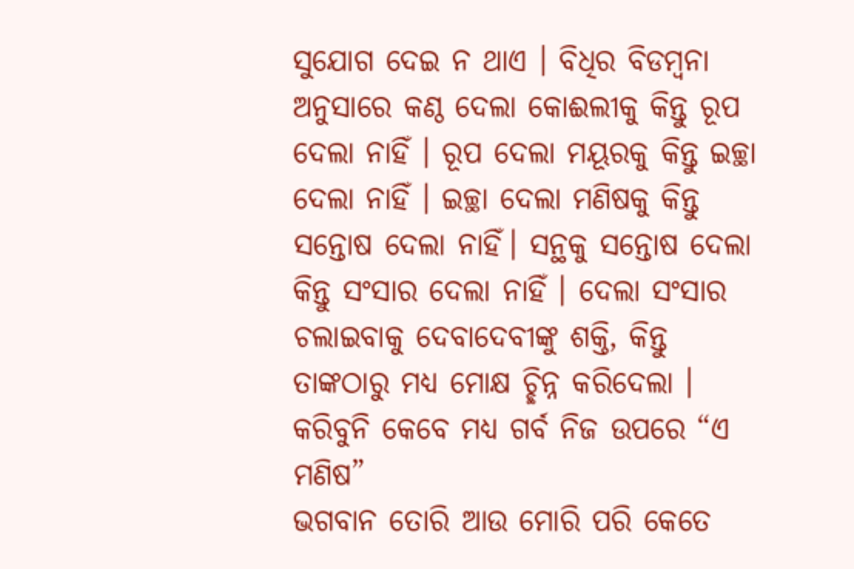ସୁଯୋଗ ଦେଇ ନ ଥାଏ । ବିଧିର ବିଡମ୍ବନା ଅନୁସାରେ କଣ୍ଠ ଦେଲା କୋଈଲୀକୁ କିନ୍ତୁ ରୂପ ଦେଲା ନାହିଁ । ରୂପ ଦେଲା ମୟୂରକୁ କିନ୍ତୁ ଇଚ୍ଛା ଦେଲା ନାହିଁ । ଇଚ୍ଛା ଦେଲା ମଣିଷକୁ କିନ୍ତୁ ସନ୍ତୋଷ ଦେଲା ନାହିଁ। ସନ୍ଥକୁ ସନ୍ତୋଷ ଦେଲା କିନ୍ତୁ ସଂସାର ଦେଲା ନାହିଁ । ଦେଲା ସଂସାର ଚଲାଇବାକୁ ଦେବାଦେବୀଙ୍କୁ ଶକ୍ତି, କିନ୍ତୁ ତାଙ୍କଠାରୁ ମଧ୍ୟ ମୋକ୍ଷ ଚ୍ଛିନ୍ନ କରିଦେଲା ।
କରିବୁନି କେବେ ମଧ୍ୟ ଗର୍ବ ନିଜ ଉପରେ “ଏ ମଣିଷ”
ଭଗବାନ ତୋରି ଆଉ ମୋରି ପରି କେତେ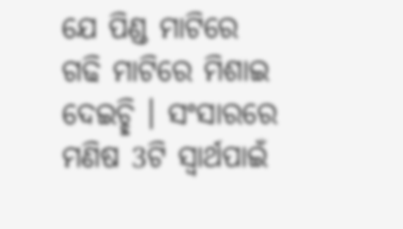ଯେ ପିଣ୍ଡ ମାଟିରେ ଗଢି ମାଟିରେ ମିଶାଇ ଦେଇଚ୍ଛି । ସଂସାରରେ ମଣିଷ 3ଟି ସ୍ବାର୍ଥପାଇଁ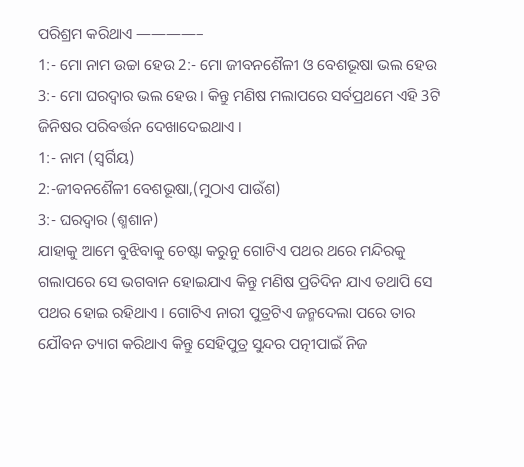ପରିଶ୍ରମ କରିଥାଏ ————–
1:- ମୋ ନାମ ଉଚ୍ଚା ହେଉ 2:- ମୋ ଜୀବନଶୈଳୀ ଓ ବେଶଭୂଷା ଭଲ ହେଉ 3:- ମୋ ଘରଦ୍ବାର ଭଲ ହେଉ । କିନ୍ତୁ ମଣିଷ ମଲାପରେ ସର୍ବପ୍ରଥମେ ଏହି 3ଟି ଜିନିଷର ପରିବର୍ତ୍ତନ ଦେଖାଦେଇଥାଏ ।
1:- ନାମ (ସ୍ବର୍ଗିୟ)
2:-ଜୀବନଶୈଳୀ ବେଶଭୂଷା,(ମୁଠାଏ ପାଉଁଶ)
3:- ଘରଦ୍ବାର (ଶ୍ମଶାନ)
ଯାହାକୁ ଆମେ ବୁଝିବାକୁ ଚେଷ୍ଟା କରୁନୁ ଗୋଟିଏ ପଥର ଥରେ ମନ୍ଦିରକୁ ଗଲାପରେ ସେ ଭଗବାନ ହୋଇଯାଏ କିନ୍ତୁ ମଣିଷ ପ୍ରତିଦିନ ଯାଏ ତଥାପି ସେ ପଥର ହୋଇ ରହିଥାଏ । ଗୋଟିଏ ନାରୀ ପୁତ୍ରଟିଏ ଜନ୍ମଦେଲା ପରେ ତାର ଯୌବନ ତ୍ୟାଗ କରିଥାଏ କିନ୍ତୁ ସେହିପୁତ୍ର ସୁନ୍ଦର ପତ୍ନୀପାଇଁ ନିଜ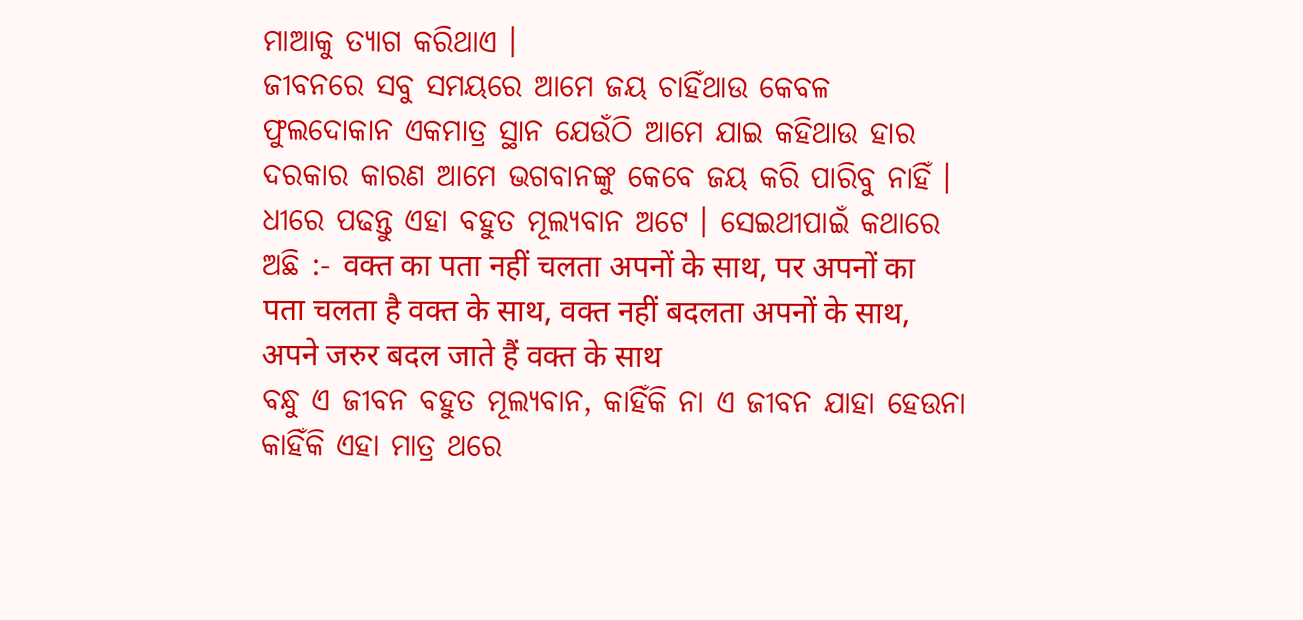ମାଆକୁ ତ୍ୟାଗ କରିଥାଏ ।
ଜୀବନରେ ସବୁ ସମୟରେ ଆମେ ଜୟ ଚାହିଁଥାଉ କେବଳ ଫୁଲଦୋକାନ ଏକମାତ୍ର ସ୍ଥାନ ଯେଉଁଠି ଆମେ ଯାଇ କହିଥାଉ ହାର ଦରକାର କାରଣ ଆମେ ଭଗବାନଙ୍କୁ କେବେ ଜୟ କରି ପାରିବୁ ନାହିଁ । ଧୀରେ ପଢନ୍ତୁ ଏହା ବହୁତ ମୂଲ୍ୟବାନ ଅଟେ । ସେଇଥୀପାଇଁ କଥାରେ ଅଛି :- वक्त का पता नहीं चलता अपनों के साथ, पर अपनों का पता चलता है वक्त के साथ, वक्त नहीं बदलता अपनों के साथ, अपने जरुर बदल जाते हैं वक्त के साथ
ବନ୍ଧୁ ଏ ଜୀବନ ବହୁତ ମୂଲ୍ୟବାନ, କାହିଁକି ନା ଏ ଜୀବନ ଯାହା ହେଉନା କାହିଁକି ଏହା ମାତ୍ର ଥରେ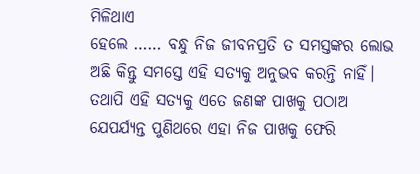ମିଳିଥାଏ
ହେଲେ …… ବନ୍ଧୁ ନିଜ ଜୀବନପ୍ରତି ତ ସମସ୍ତଙ୍କର ଲୋଭ ଅଛି କିନ୍ତୁ ସମସ୍ତେ ଏହି ସତ୍ୟକୁ ଅନୁଭବ କରନ୍ତି ନାହିଁ। ତଥାପି ଏହି ସତ୍ୟକୁ ଏତେ ଜଣଙ୍କ ପାଖକୁ ପଠାଅ ଯେପର୍ଯ୍ୟନ୍ତ ପୁଣିଥରେ ଏହା ନିଜ ପାଖକୁ ଫେରି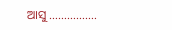ଆସୁ …………….